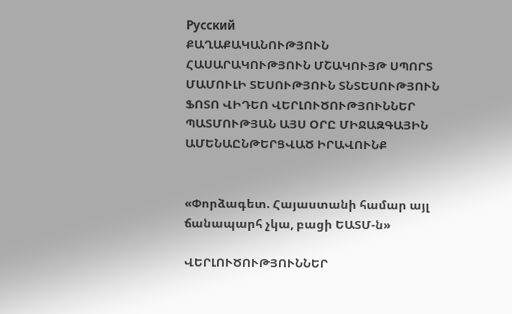Русский
ՔԱՂԱՔԱԿԱՆՈՒԹՅՈՒՆ ՀԱՍԱՐԱԿՈՒԹՅՈՒՆ ՄՇԱԿՈՒՅԹ ՍՊՈՐՏ ՄԱՄՈՒԼԻ ՏԵՍՈՒԹՅՈՒՆ ՏՆՏԵՍՈՒԹՅՈՒՆ ՖՈՏՈ ՎԻԴԵՈ ՎԵՐԼՈՒԾՈՒԹՅՈՒՆՆԵՐ ՊԱՏՄՈՒԹՅԱՆ ԱՅՍ ՕՐԸ ՄԻՋԱԶԳԱՅԻՆ ԱՄԵՆԱԸՆԹԵՐՑՎԱԾ ԻՐԱՎՈՒՆՔ


«Փորձագետ. Հայաստանի համար այլ ճանապարհ չկա, բացի ԵԱՏՄ-ն»

ՎԵՐԼՈՒԾՈՒԹՅՈՒՆՆԵՐ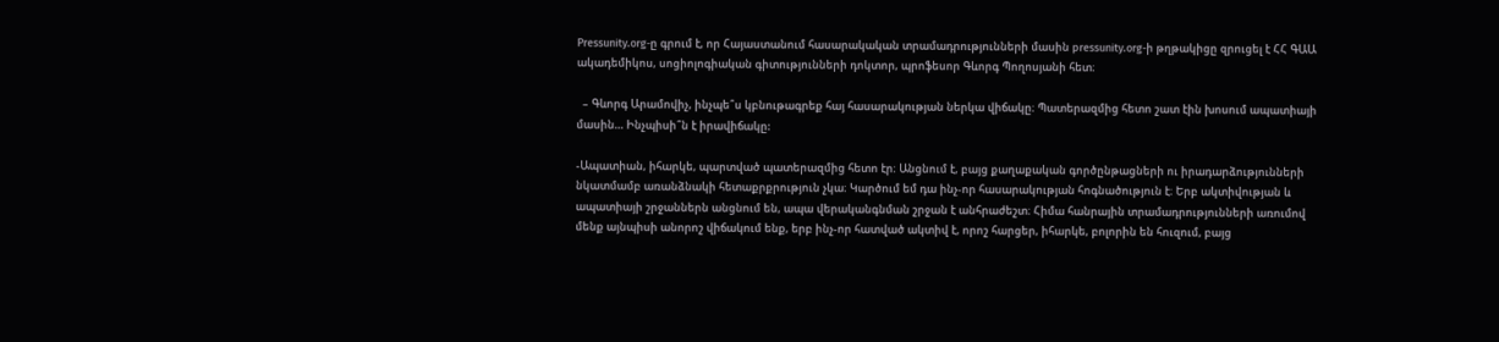Pressunity.org-ը գրում է, որ Հայաստանում հասարակական տրամադրությունների մասին pressunity.org-ի թղթակիցը զրուցել է ՀՀ ԳԱԱ ակադեմիկոս, սոցիոլոգիական գիտությունների դոկտոր, պրոֆեսոր Գևորգ Պողոսյանի հետ։

  – Գևորգ Արամովիչ, ինչպե՞ս կբնութագրեք հայ հասարակության ներկա վիճակը։ Պատերազմից հետո շատ էին խոսում ապատիայի մասին... Ինչպիսի՞ն է իրավիճակը:

-Ապատիան, իհարկե, պարտված պատերազմից հետո էր։ Անցնում է, բայց քաղաքական գործընթացների ու իրադարձությունների նկատմամբ առանձնակի հետաքրքրություն չկա։ Կարծում եմ դա ինչ-որ հասարակության հոգնածություն է։ Երբ ակտիվության և ապատիայի շրջաններն անցնում են, ապա վերականգնման շրջան է անհրաժեշտ։ Հիմա հանրային տրամադրությունների առումով մենք այնպիսի անորոշ վիճակում ենք, երբ ինչ-որ հատված ակտիվ է, որոշ հարցեր, իհարկե, բոլորին են հուզում, բայց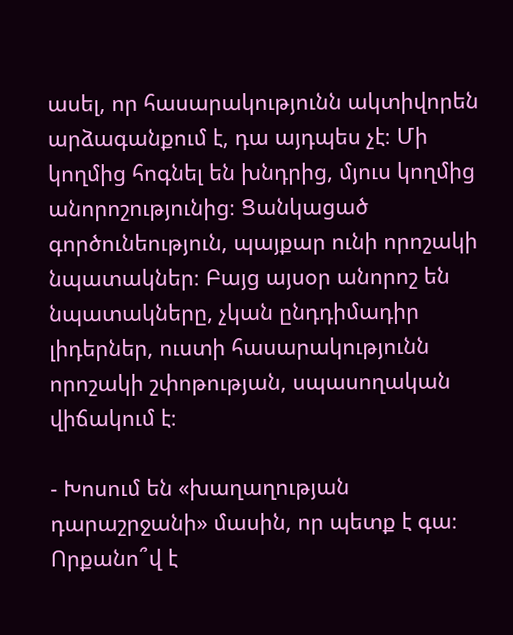ասել, որ հասարակությունն ակտիվորեն արձագանքում է, դա այդպես չէ։ Մի կողմից հոգնել են խնդրից, մյուս կողմից անորոշությունից։ Ցանկացած գործունեություն, պայքար ունի որոշակի նպատակներ։ Բայց այսօր անորոշ են նպատակները, չկան ընդդիմադիր լիդերներ, ուստի հասարակությունն որոշակի շփոթության, սպասողական վիճակում է։

- Խոսում են «խաղաղության դարաշրջանի» մասին, որ պետք է գա։ Որքանո՞վ է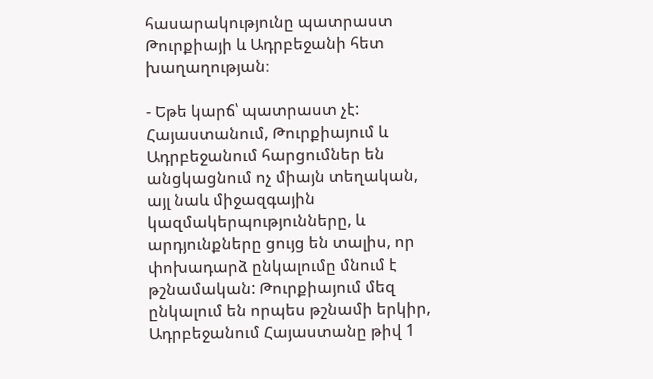հասարակությունը պատրաստ Թուրքիայի և Ադրբեջանի հետ խաղաղության։

- Եթե կարճ՝ պատրաստ չէ: Հայաստանում, Թուրքիայում և Ադրբեջանում հարցումներ են անցկացնում ոչ միայն տեղական, այլ նաև միջազգային կազմակերպությունները, և արդյունքները ցույց են տալիս, որ փոխադարձ ընկալումը մնում է թշնամական: Թուրքիայում մեզ ընկալում են որպես թշնամի երկիր, Ադրբեջանում Հայաստանը թիվ 1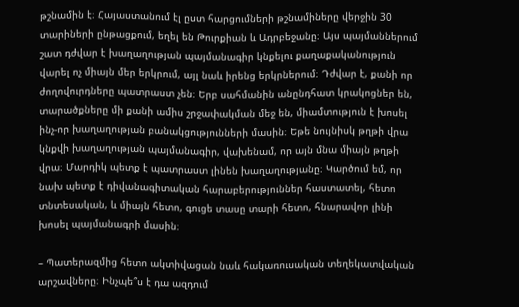թշնամին է։ Հայաստանում էլ ըստ հարցումների թշնամիները վերջին 30 տարիների ընթացքում, եղել են Թուրքիան և Ադրբեջանը։ Այս պայմաններում շատ դժվար է խաղաղության պայմանագիր կնքելու քաղաքականություն վարել ոչ միայն մեր երկրում, այլ նաև իրենց երկրներում։ Դժվար է, քանի որ ժողովուրդները պատրաստ չեն։ Երբ սահմանին անընդհատ կրակոցներ են, տարածքները մի քանի ամիս շրջափակման մեջ են, միամտություն է խոսել ինչ-որ խաղաղության բանակցությունների մասին։ Եթե նույնիսկ թղթի վրա կնքվի խաղաղության պայմանագիր, վախենամ, որ այն մնա միայն թղթի վրա։ Մարդիկ պետք է պատրաստ լինեն խաղաղությանը։ Կարծում եմ, որ նախ պետք է դիվանագիտական հարաբերություններ հաստատել, հետո տնտեսական, և միայն հետո, գուցե տասը տարի հետո, հնարավոր լինի խոսել պայմանագրի մասին։

– Պատերազմից հետո ակտիվացան նաև հակառուսական տեղեկատվական արշավները։ Ինչպե՞ս է դա ազդում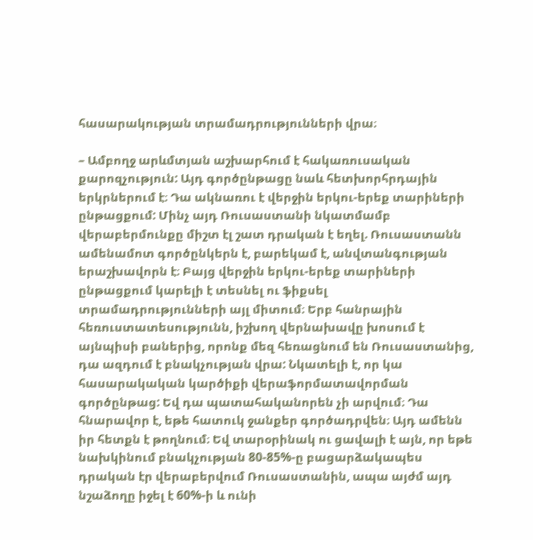հասարակության տրամադրությունների վրա։

– Ամբողջ արևմտյան աշխարհում է հակառուսական քարոզչություն: Այդ գործընթացը նաև հետխորհրդային երկրներում է։ Դա ակնառու է վերջին երկու-երեք տարիների ընթացքում: Մինչ այդ Ռուսաստանի նկատմամբ վերաբերմունքը միշտ էլ շատ դրական է եղել. Ռուսաստանն ամենամոտ գործընկերն է, բարեկամ է, անվտանգության երաշխավորն է։ Բայց վերջին երկու-երեք տարիների ընթացքում կարելի է տեսնել ու ֆիքսել  տրամադրությունների այլ միտում։ Երբ հանրային հեռուստատեսությունն, իշխող վերնախավը խոսում է այնպիսի բաներից, որոնք մեզ հեռացնում են Ռուսաստանից, դա ազդում է բնակչության վրա: Նկատելի է, որ կա հասարակական կարծիքի վերաֆորմատավորման գործընթաց: Եվ դա պատահականորեն չի արվում։ Դա հնարավոր է, եթե հատուկ ջանքեր գործադրվեն։ Այդ ամենն իր հետքն է թողնում։ Եվ տարօրինակ ու ցավալի է այն, որ եթե նախկինում բնակչության 80-85%-ը բացարձակապես դրական էր վերաբերվում Ռուսաստանին, ապա այժմ այդ նշաձողը իջել է 60%-ի և ունի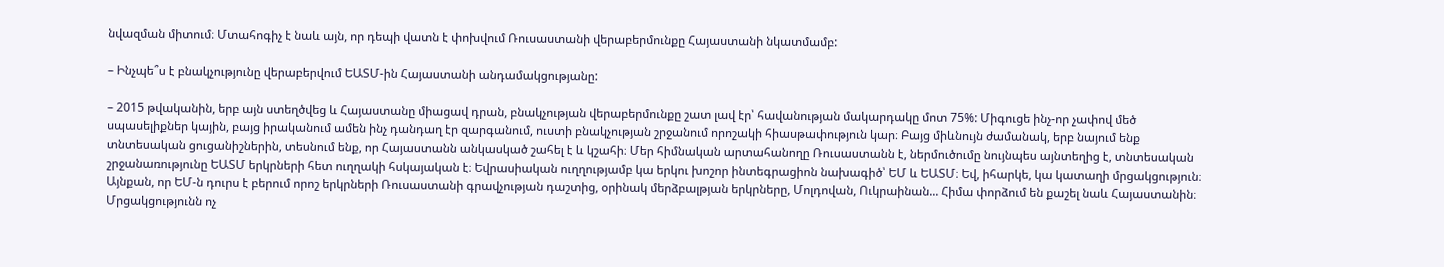նվազման միտում։ Մտահոգիչ է նաև այն, որ դեպի վատն է փոխվում Ռուսաստանի վերաբերմունքը Հայաստանի նկատմամբ:

– Ինչպե՞ս է բնակչությունը վերաբերվում ԵԱՏՄ-ին Հայաստանի անդամակցությանը:

– 2015 թվականին, երբ այն ստեղծվեց և Հայաստանը միացավ դրան, բնակչության վերաբերմունքը շատ լավ էր՝ հավանության մակարդակը մոտ 75%: Միգուցե ինչ-որ չափով մեծ սպասելիքներ կային, բայց իրականում ամեն ինչ դանդաղ էր զարգանում, ուստի բնակչության շրջանում որոշակի հիասթափություն կար։ Բայց միևնույն ժամանակ, երբ նայում ենք տնտեսական ցուցանիշներին, տեսնում ենք, որ Հայաստանն անկասկած շահել է և կշահի։ Մեր հիմնական արտահանողը Ռուսաստանն է, ներմուծումը նույնպես այնտեղից է, տնտեսական շրջանառությունը ԵԱՏՄ երկրների հետ ուղղակի հսկայական է։ Եվրասիական ուղղությամբ կա երկու խոշոր ինտեգրացիոն նախագիծ՝ ԵՄ և ԵԱՏՄ։ Եվ, իհարկե, կա կատաղի մրցակցություն։ Այնքան, որ ԵՄ-ն դուրս է բերում որոշ երկրների Ռուսաստանի գրավչության դաշտից, օրինակ մերձբալթյան երկրները, Մոլդովան, Ուկրաինան... Հիմա փորձում են քաշել նաև Հայաստանին։ Մրցակցությունն ոչ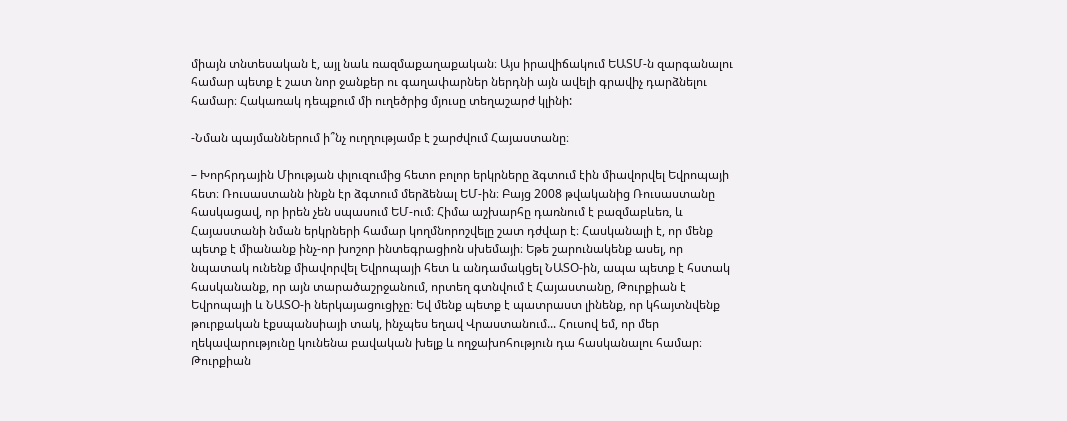միայն տնտեսական է, այլ նաև ռազմաքաղաքական։ Այս իրավիճակում ԵԱՏՄ-ն զարգանալու համար պետք է շատ նոր ջանքեր ու գաղափարներ ներդնի այն ավելի գրավիչ դարձնելու համար։ Հակառակ դեպքում մի ուղեծրից մյուսը տեղաշարժ կլինի:

-Նման պայմաններում ի՞նչ ուղղությամբ է շարժվում Հայաստանը։

– Խորհրդային Միության փլուզումից հետո բոլոր երկրները ձգտում էին միավորվել Եվրոպայի հետ։ Ռուսաստանն ինքն էր ձգտում մերձենալ ԵՄ-ին։ Բայց 2008 թվականից Ռուսաստանը հասկացավ, որ իրեն չեն սպասում ԵՄ-ում։ Հիմա աշխարհը դառնում է բազմաբևեռ, և Հայաստանի նման երկրների համար կողմնորոշվելը շատ դժվար է։ Հասկանալի է, որ մենք պետք է միանանք ինչ-որ խոշոր ինտեգրացիոն սխեմայի։ Եթե շարունակենք ասել, որ նպատակ ունենք միավորվել Եվրոպայի հետ և անդամակցել ՆԱՏՕ-ին, ապա պետք է հստակ հասկանանք, որ այն տարածաշրջանում, որտեղ գտնվում է Հայաստանը, Թուրքիան է Եվրոպայի և ՆԱՏՕ-ի ներկայացուցիչը։ Եվ մենք պետք է պատրաստ լինենք, որ կհայտնվենք թուրքական էքսպանսիայի տակ, ինչպես եղավ Վրաստանում... Հուսով եմ, որ մեր ղեկավարությունը կունենա բավական խելք և ողջախոհություն դա հասկանալու համար։ Թուրքիան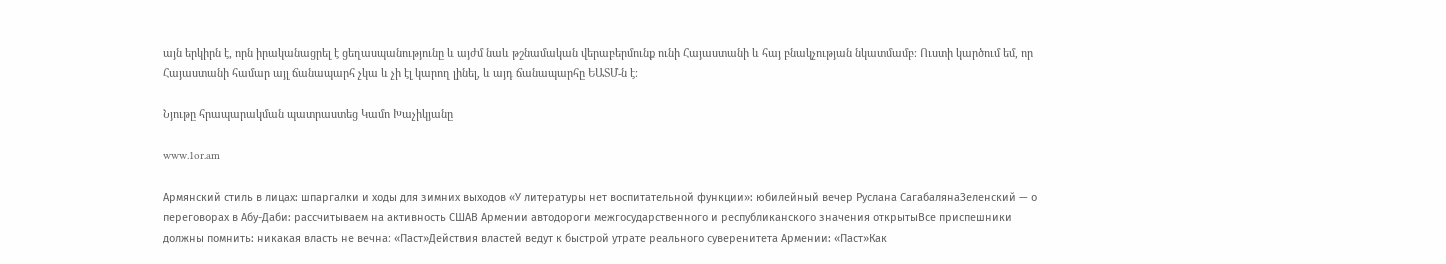այն երկիրն է, որն իրականացրել է ցեղասպանությունը և այժմ նաև թշնամական վերաբերմունք ունի Հայաստանի և հայ բնակչության նկատմամբ։ Ուստի կարծում եմ, որ Հայաստանի համար այլ ճանապարհ չկա և չի էլ կարող լինել, և այդ ճանապարհը ԵԱՏՄ-ն է։

Նյութը հրապարակման պատրաստեց Կամո Խաչիկյանը

www.1or.am

Армянский стиль в лицах: шпаргалки и ходы для зимних выходов «У литературы нет воспитательной функции»: юбилейный вечер Руслана СагабалянаЗеленский — о переговорах в Абу-Даби: рассчитываем на активность СШАВ Армении автодороги межгосударственного и республиканского значения открытыВсе приспешники должны помнить: никакая власть не вечна։ «Паст»Действия властей ведут к быстрой утрате реального суверенитета Армении: «Паст»Как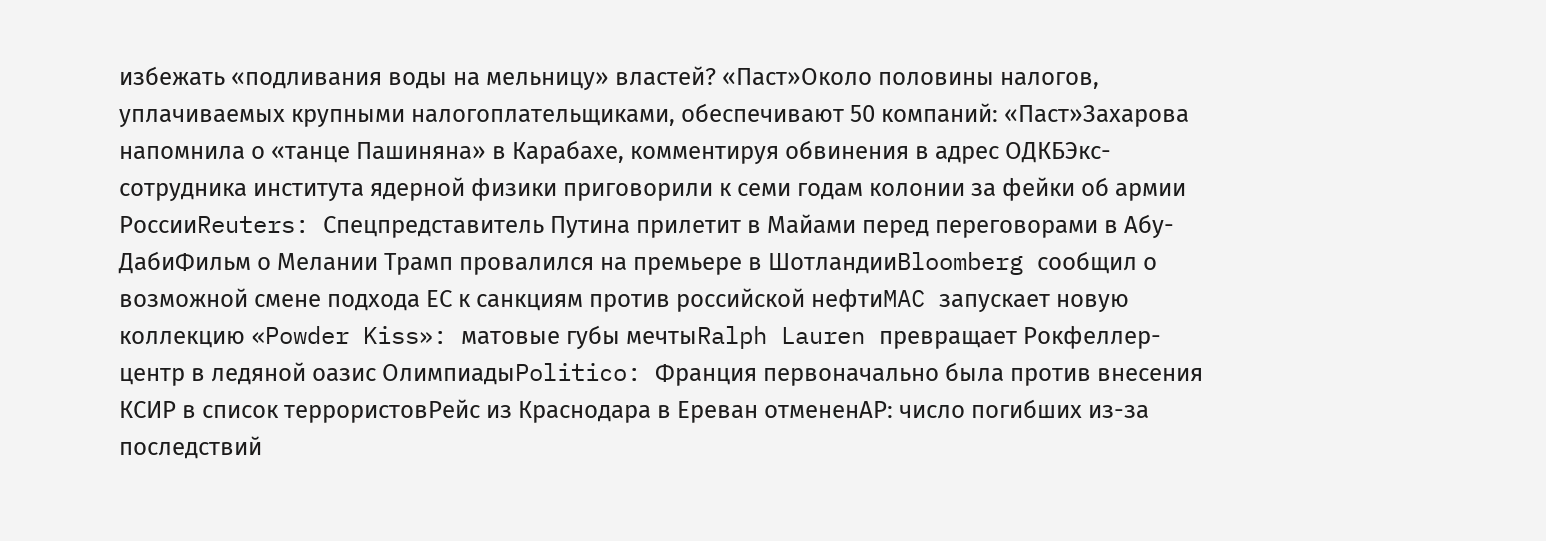избежать «подливания воды на мельницу» властей? «Паст»Около половины налогов, уплачиваемых крупными налогоплательщиками, обеспечивают 50 компаний: «Паст»Захарова напомнила о «танце Пашиняна» в Карабахе, комментируя обвинения в адрес ОДКБЭкс-сотрудника института ядерной физики приговорили к семи годам колонии за фейки об армии РоссииReuters: Спецпредставитель Путина прилетит в Майами перед переговорами в Абу-ДабиФильм о Мелании Трамп провалился на премьере в ШотландииBloomberg сообщил о возможной смене подхода ЕС к санкциям против российской нефтиMAC запускает новую коллекцию «Powder Kiss»: матовые губы мечтыRalph Lauren превращает Рокфеллер-центр в ледяной оазис ОлимпиадыPolitico: Франция первоначально была против внесения КСИР в список террористовРейс из Краснодара в Ереван отмененAP: число погибших из-за последствий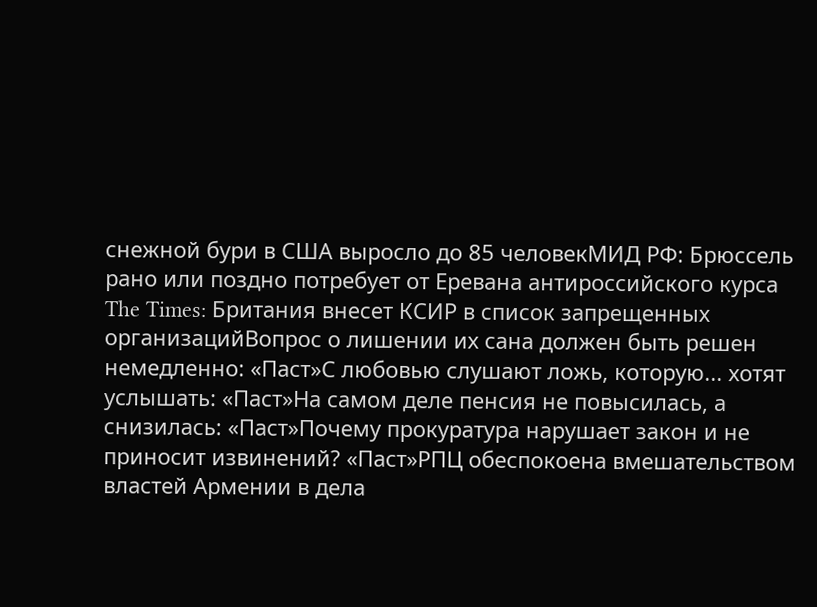снежной бури в США выросло до 85 человекМИД РФ: Брюссель рано или поздно потребует от Еревана антироссийского курса The Times: Британия внесет КСИР в список запрещенных организацийВопрос о лишении их сана должен быть решен немедленно: «Паст»С любовью слушают ложь, которую... хотят услышать: «Паст»На самом деле пенсия не повысилась, а снизилась: «Паст»Почему прокуратура нарушает закон и не приносит извинений? «Паст»РПЦ обеспокоена вмешательством властей Армении в дела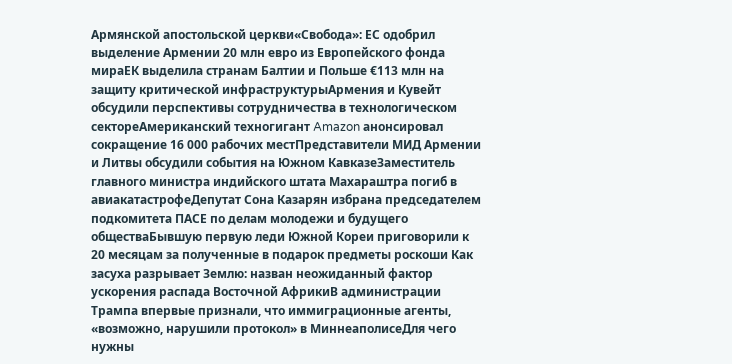Армянской апостольской церкви«Свобода»: ЕС одобрил выделение Армении 20 млн евро из Европейского фонда мираЕК выделила странам Балтии и Польше €113 млн на защиту критической инфраструктурыАрмения и Кувейт обсудили перспективы сотрудничества в технологическом сектореАмериканский техногигант Amazon анонсировал сокращение 16 000 рабочих местПредставители МИД Армении и Литвы обсудили события на Южном КавказеЗаместитель главного министра индийского штата Махараштра погиб в авиакатастрофеДепутат Сона Казарян избрана председателем подкомитета ПАСЕ по делам молодежи и будущего обществаБывшую первую леди Южной Кореи приговорили к 20 месяцам за полученные в подарок предметы роскоши Как засуха разрывает Землю: назван неожиданный фактор ускорения распада Восточной АфрикиВ администрации Трампа впервые признали, что иммиграционные агенты, «возможно, нарушили протокол» в МиннеаполисеДля чего нужны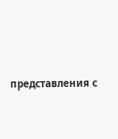представления с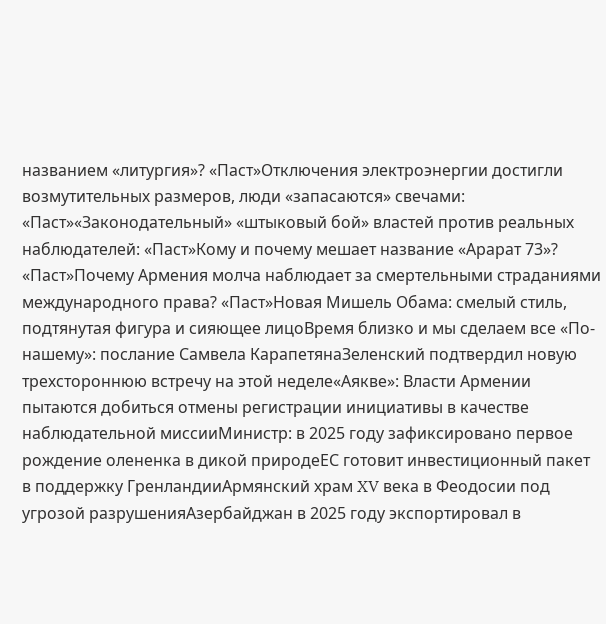названием «литургия»? «Паст»Отключения электроэнергии достигли возмутительных размеров, люди «запасаются» свечами: «Паст»«Законодательный» «штыковый бой» властей против реальных наблюдателей: «Паст»Кому и почему мешает название «Арарат 73»? «Паст»Почему Армения молча наблюдает за смертельными страданиями международного права? «Паст»Новая Мишель Обама: смелый стиль, подтянутая фигура и сияющее лицоВремя близко и мы сделаем все «По-нашему»: послание Самвела КарапетянаЗеленский подтвердил новую трехстороннюю встречу на этой неделе«Аякве»: Власти Армении пытаются добиться отмены регистрации инициативы в качестве наблюдательной миссииМинистр: в 2025 году зафиксировано первое рождение олененка в дикой природеЕС готовит инвестиционный пакет в поддержку ГренландииАрмянский храм XV века в Феодосии под угрозой разрушенияАзербайджан в 2025 году экспортировал в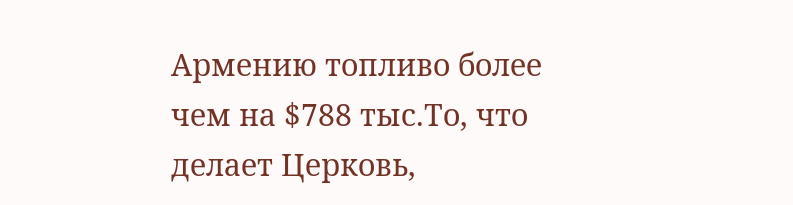Армению топливо более чем на $788 тыс.То, что делает Церковь,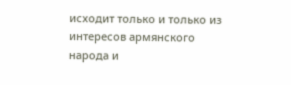исходит только и только из интересов армянского народа и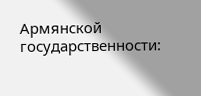Армянской государственности: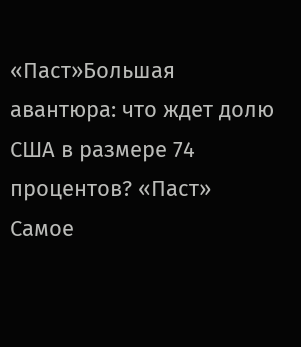«Паст»Большая авантюра: что ждет долю США в размере 74 процентов? «Паст»
Самое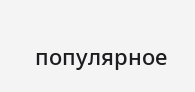популярное